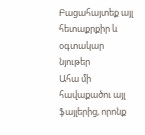Բացահայտեք այլ հետաքրքիր և օգտակար նյութեր
Ահա մի հավաքածու այլ ֆայլերից, որոնք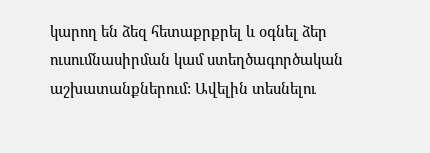կարող են ձեզ հետաքրքրել և օգնել ձեր ուսումնասիրման կամ ստեղծագործական աշխատանքներում: Ավելին տեսնելու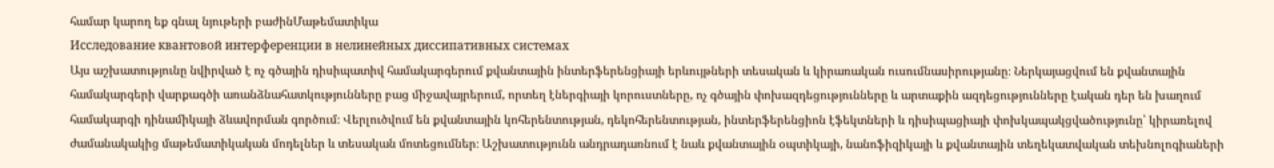համար կարող եք գնալ նյութերի բաժինՄաթեմատիկա
Исследование квантовой интерференции в нелинейных диссипативных системах
Այս աշխատությունը նվիրված է ոչ գծային դիսիպատիվ համակարգերում քվանտային ինտերֆերենցիայի երևույթների տեսական և կիրառական ուսումնասիրությանը։ Ներկայացվում են քվանտային համակարգերի վարքագծի առանձնահատկությունները բաց միջավայրերում, որտեղ էներգիայի կորուստները, ոչ գծային փոխազդեցությունները և արտաքին ազդեցությունները էական դեր են խաղում համակարգի դինամիկայի ձևավորման գործում։ Վերլուծվում են քվանտային կոհերենտության, դեկոհերենտության, ինտերֆերենցիոն էֆեկտների և դիսիպացիայի փոխկապակցվածությունը՝ կիրառելով ժամանակակից մաթեմատիկական մոդելներ և տեսական մոտեցումներ։ Աշխատությունն անդրադառնում է նաև քվանտային օպտիկայի, նանոֆիզիկայի և քվանտային տեղեկատվական տեխնոլոգիաների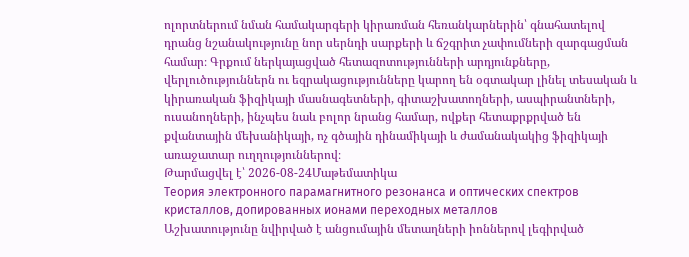ոլորտներում նման համակարգերի կիրառման հեռանկարներին՝ գնահատելով դրանց նշանակությունը նոր սերնդի սարքերի և ճշգրիտ չափումների զարգացման համար։ Գրքում ներկայացված հետազոտությունների արդյունքները, վերլուծություններն ու եզրակացությունները կարող են օգտակար լինել տեսական և կիրառական ֆիզիկայի մասնագետների, գիտաշխատողների, ասպիրանտների, ուսանողների, ինչպես նաև բոլոր նրանց համար, ովքեր հետաքրքրված են քվանտային մեխանիկայի, ոչ գծային դինամիկայի և ժամանակակից ֆիզիկայի առաջատար ուղղություններով։
Թարմացվել է՝ 2026-08-24Մաթեմատիկա
Теория электронного парамагнитного резонанса и оптических спектров кристаллов, допированных ионами переходных металлов
Աշխատությունը նվիրված է անցումային մետաղների իոններով լեգիրված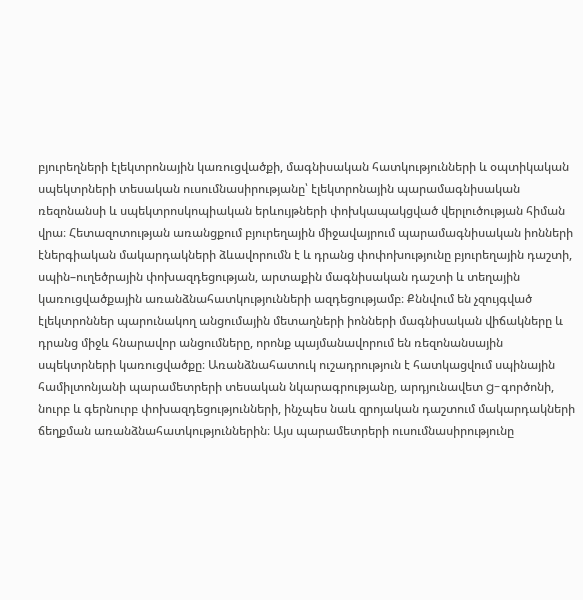բյուրեղների էլեկտրոնային կառուցվածքի, մագնիսական հատկությունների և օպտիկական սպեկտրների տեսական ուսումնասիրությանը՝ էլեկտրոնային պարամագնիսական ռեզոնանսի և սպեկտրոսկոպիական երևույթների փոխկապակցված վերլուծության հիման վրա։ Հետազոտության առանցքում բյուրեղային միջավայրում պարամագնիսական իոնների էներգիական մակարդակների ձևավորումն է և դրանց փոփոխությունը բյուրեղային դաշտի, սպին–ուղեծրային փոխազդեցության, արտաքին մագնիսական դաշտի և տեղային կառուցվածքային առանձնահատկությունների ազդեցությամբ։ Քննվում են չզույգված էլեկտրոններ պարունակող անցումային մետաղների իոնների մագնիսական վիճակները և դրանց միջև հնարավոր անցումները, որոնք պայմանավորում են ռեզոնանսային սպեկտրների կառուցվածքը։ Առանձնահատուկ ուշադրություն է հատկացվում սպինային համիլտոնյանի պարամետրերի տեսական նկարագրությանը, արդյունավետ g-գործոնի, նուրբ և գերնուրբ փոխազդեցությունների, ինչպես նաև զրոյական դաշտում մակարդակների ճեղքման առանձնահատկություններին։ Այս պարամետրերի ուսումնասիրությունը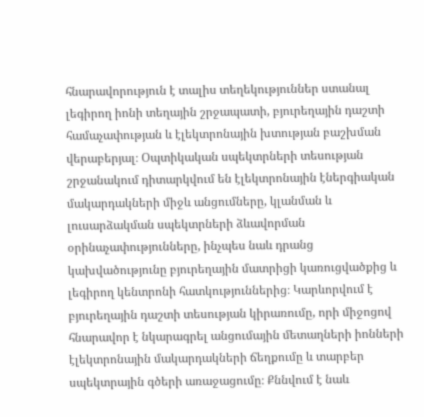հնարավորություն է տալիս տեղեկություններ ստանալ լեգիրող իոնի տեղային շրջապատի, բյուրեղային դաշտի համաչափության և էլեկտրոնային խտության բաշխման վերաբերյալ։ Օպտիկական սպեկտրների տեսության շրջանակում դիտարկվում են էլեկտրոնային էներգիական մակարդակների միջև անցումները, կլանման և լուսարձակման սպեկտրների ձևավորման օրինաչափությունները, ինչպես նաև դրանց կախվածությունը բյուրեղային մատրիցի կառուցվածքից և լեգիրող կենտրոնի հատկություններից։ Կարևորվում է բյուրեղային դաշտի տեսության կիրառումը, որի միջոցով հնարավոր է նկարագրել անցումային մետաղների իոնների էլեկտրոնային մակարդակների ճեղքումը և տարբեր սպեկտրային գծերի առաջացումը։ Քննվում է նաև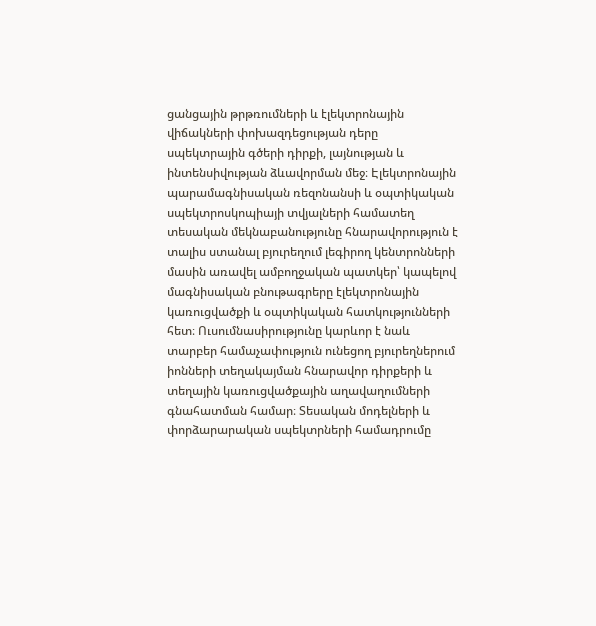ցանցային թրթռումների և էլեկտրոնային վիճակների փոխազդեցության դերը սպեկտրային գծերի դիրքի, լայնության և ինտենսիվության ձևավորման մեջ։ Էլեկտրոնային պարամագնիսական ռեզոնանսի և օպտիկական սպեկտրոսկոպիայի տվյալների համատեղ տեսական մեկնաբանությունը հնարավորություն է տալիս ստանալ բյուրեղում լեգիրող կենտրոնների մասին առավել ամբողջական պատկեր՝ կապելով մագնիսական բնութագրերը էլեկտրոնային կառուցվածքի և օպտիկական հատկությունների հետ։ Ուսումնասիրությունը կարևոր է նաև տարբեր համաչափություն ունեցող բյուրեղներում իոնների տեղակայման հնարավոր դիրքերի և տեղային կառուցվածքային աղավաղումների գնահատման համար։ Տեսական մոդելների և փորձարարական սպեկտրների համադրումը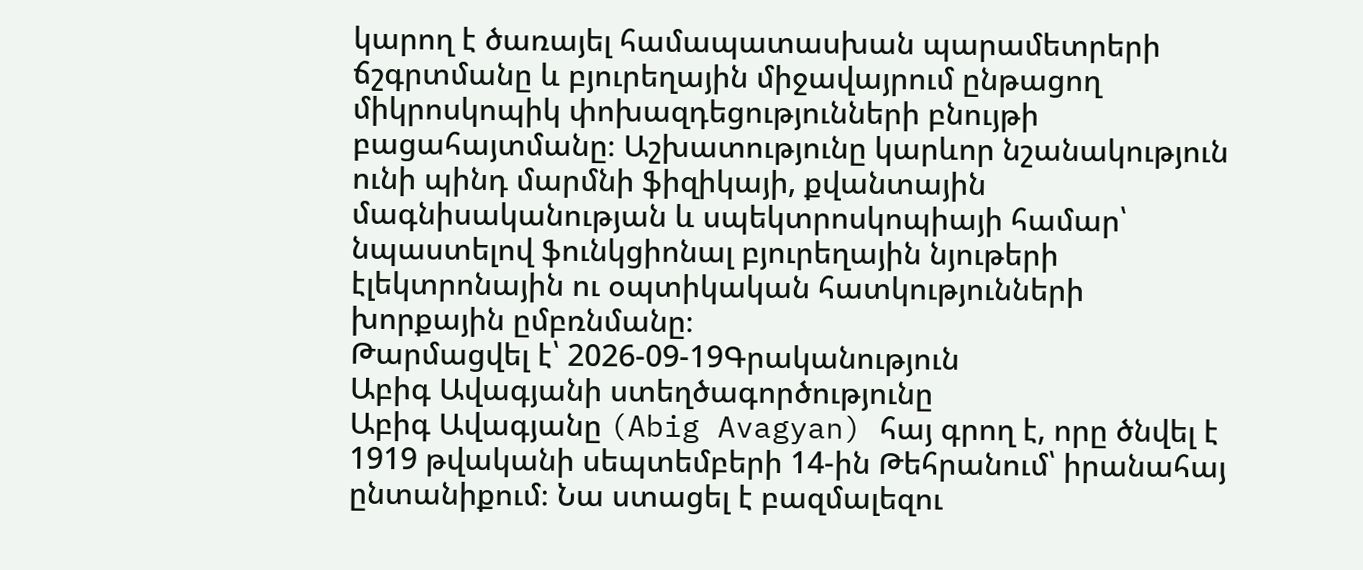կարող է ծառայել համապատասխան պարամետրերի ճշգրտմանը և բյուրեղային միջավայրում ընթացող միկրոսկոպիկ փոխազդեցությունների բնույթի բացահայտմանը։ Աշխատությունը կարևոր նշանակություն ունի պինդ մարմնի ֆիզիկայի, քվանտային մագնիսականության և սպեկտրոսկոպիայի համար՝ նպաստելով ֆունկցիոնալ բյուրեղային նյութերի էլեկտրոնային ու օպտիկական հատկությունների խորքային ըմբռնմանը։
Թարմացվել է՝ 2026-09-19Գրականություն
Աբիգ Ավագյանի ստեղծագործությունը
Աբիգ Ավագյանը (Abig Avagyan) հայ գրող է, որը ծնվել է 1919 թվականի սեպտեմբերի 14-ին Թեհրանում՝ իրանահայ ընտանիքում։ Նա ստացել է բազմալեզու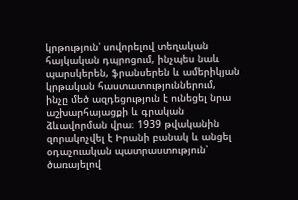կրթություն՝ սովորելով տեղական հայկական դպրոցում, ինչպես նաև պարսկերեն, ֆրանսերեն և ամերիկյան կրթական հաստատություններում, ինչը մեծ ազդեցություն է ունեցել նրա աշխարհայացքի և գրական ձևավորման վրա։ 1939 թվականին զորակոչվել է Իրանի բանակ և անցել օդաչուական պատրաստություն՝ ծառայելով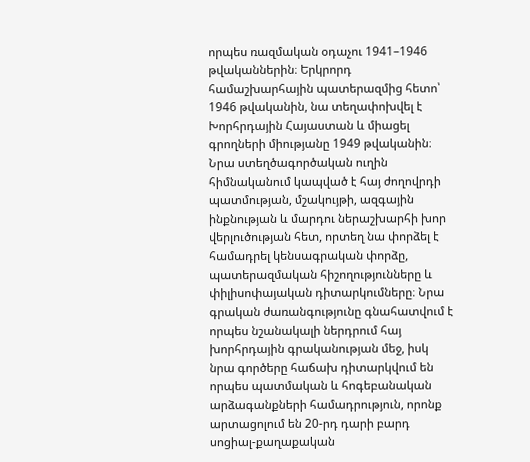որպես ռազմական օդաչու 1941–1946 թվականներին։ Երկրորդ համաշխարհային պատերազմից հետո՝ 1946 թվականին, նա տեղափոխվել է Խորհրդային Հայաստան և միացել գրողների միությանը 1949 թվականին։ Նրա ստեղծագործական ուղին հիմնականում կապված է հայ ժողովրդի պատմության, մշակույթի, ազգային ինքնության և մարդու ներաշխարհի խոր վերլուծության հետ, որտեղ նա փորձել է համադրել կենսագրական փորձը, պատերազմական հիշողությունները և փիլիսոփայական դիտարկումները։ Նրա գրական ժառանգությունը գնահատվում է որպես նշանակալի ներդրում հայ խորհրդային գրականության մեջ, իսկ նրա գործերը հաճախ դիտարկվում են որպես պատմական և հոգեբանական արձագանքների համադրություն, որոնք արտացոլում են 20-րդ դարի բարդ սոցիալ-քաղաքական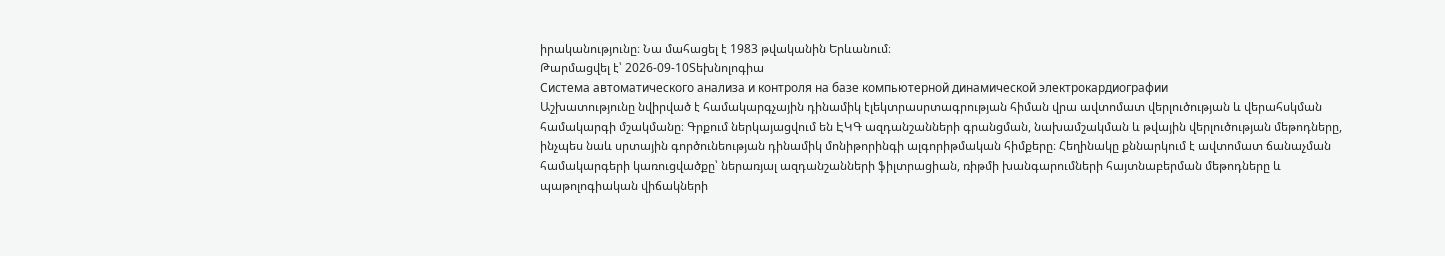իրականությունը։ Նա մահացել է 1983 թվականին Երևանում։
Թարմացվել է՝ 2026-09-10Տեխնոլոգիա
Система автоматического анализа и контроля на базе компьютерной динамической электрокардиографии
Աշխատությունը նվիրված է համակարգչային դինամիկ էլեկտրասրտագրության հիման վրա ավտոմատ վերլուծության և վերահսկման համակարգի մշակմանը։ Գրքում ներկայացվում են ԷԿԳ ազդանշանների գրանցման, նախամշակման և թվային վերլուծության մեթոդները, ինչպես նաև սրտային գործունեության դինամիկ մոնիթորինգի ալգորիթմական հիմքերը։ Հեղինակը քննարկում է ավտոմատ ճանաչման համակարգերի կառուցվածքը՝ ներառյալ ազդանշանների ֆիլտրացիան, ռիթմի խանգարումների հայտնաբերման մեթոդները և պաթոլոգիական վիճակների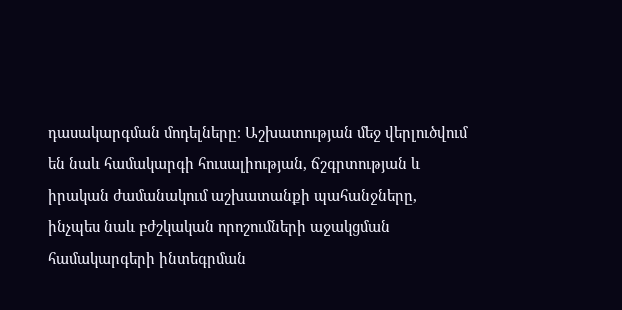դասակարգման մոդելները։ Աշխատության մեջ վերլուծվում են նաև համակարգի հուսալիության, ճշգրտության և իրական ժամանակում աշխատանքի պահանջները, ինչպես նաև բժշկական որոշումների աջակցման համակարգերի ինտեգրման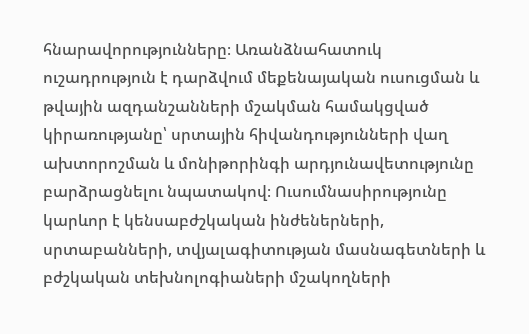հնարավորությունները։ Առանձնահատուկ ուշադրություն է դարձվում մեքենայական ուսուցման և թվային ազդանշանների մշակման համակցված կիրառությանը՝ սրտային հիվանդությունների վաղ ախտորոշման և մոնիթորինգի արդյունավետությունը բարձրացնելու նպատակով։ Ուսումնասիրությունը կարևոր է կենսաբժշկական ինժեներների, սրտաբանների, տվյալագիտության մասնագետների և բժշկական տեխնոլոգիաների մշակողների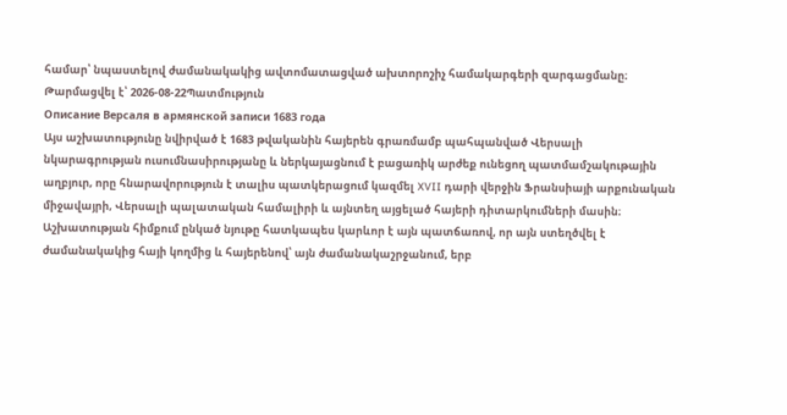համար՝ նպաստելով ժամանակակից ավտոմատացված ախտորոշիչ համակարգերի զարգացմանը։
Թարմացվել է՝ 2026-08-22Պատմություն
Описание Версаля в армянской записи 1683 года
Այս աշխատությունը նվիրված է 1683 թվականին հայերեն գրառմամբ պահպանված Վերսալի նկարագրության ուսումնասիրությանը և ներկայացնում է բացառիկ արժեք ունեցող պատմամշակութային աղբյուր, որը հնարավորություն է տալիս պատկերացում կազմել XVII դարի վերջին Ֆրանսիայի արքունական միջավայրի, Վերսալի պալատական համալիրի և այնտեղ այցելած հայերի դիտարկումների մասին։ Աշխատության հիմքում ընկած նյութը հատկապես կարևոր է այն պատճառով, որ այն ստեղծվել է ժամանակակից հայի կողմից և հայերենով՝ այն ժամանակաշրջանում, երբ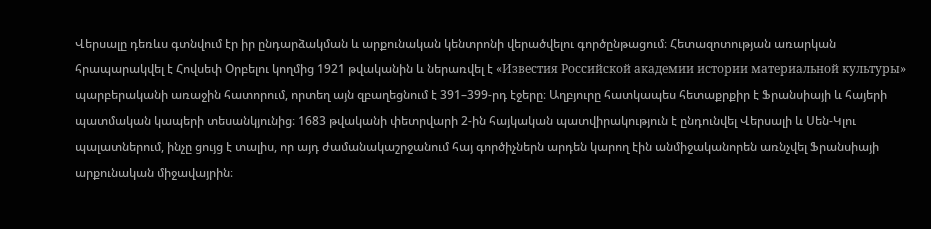Վերսալը դեռևս գտնվում էր իր ընդարձակման և արքունական կենտրոնի վերածվելու գործընթացում։ Հետազոտության առարկան հրապարակվել է Հովսեփ Օրբելու կողմից 1921 թվականին և ներառվել է «Известия Российской академии истории материальной культуры» պարբերականի առաջին հատորում, որտեղ այն զբաղեցնում է 391–399-րդ էջերը։ Աղբյուրը հատկապես հետաքրքիր է Ֆրանսիայի և հայերի պատմական կապերի տեսանկյունից։ 1683 թվականի փետրվարի 2-ին հայկական պատվիրակություն է ընդունվել Վերսալի և Սեն-Կլու պալատներում, ինչը ցույց է տալիս, որ այդ ժամանակաշրջանում հայ գործիչներն արդեն կարող էին անմիջականորեն առնչվել Ֆրանսիայի արքունական միջավայրին։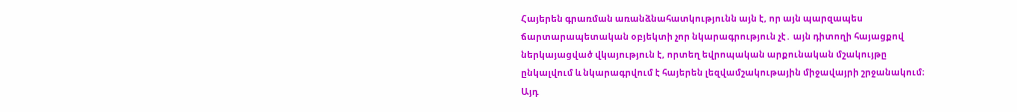Հայերեն գրառման առանձնահատկությունն այն է, որ այն պարզապես ճարտարապետական օբյեկտի չոր նկարագրություն չէ․ այն դիտողի հայացքով ներկայացված վկայություն է, որտեղ եվրոպական արքունական մշակույթը ընկալվում և նկարագրվում է հայերեն լեզվամշակութային միջավայրի շրջանակում։ Այդ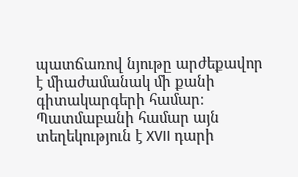պատճառով նյութը արժեքավոր է միաժամանակ մի քանի գիտակարգերի համար։ Պատմաբանի համար այն տեղեկություն է XVII դարի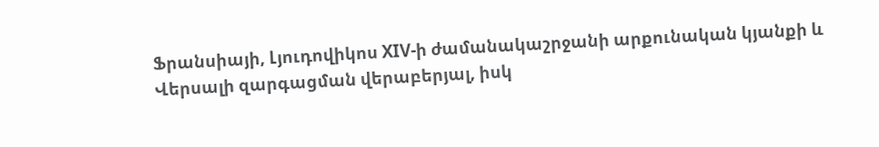Ֆրանսիայի, Լյուդովիկոս XIV-ի ժամանակաշրջանի արքունական կյանքի և Վերսալի զարգացման վերաբերյալ, իսկ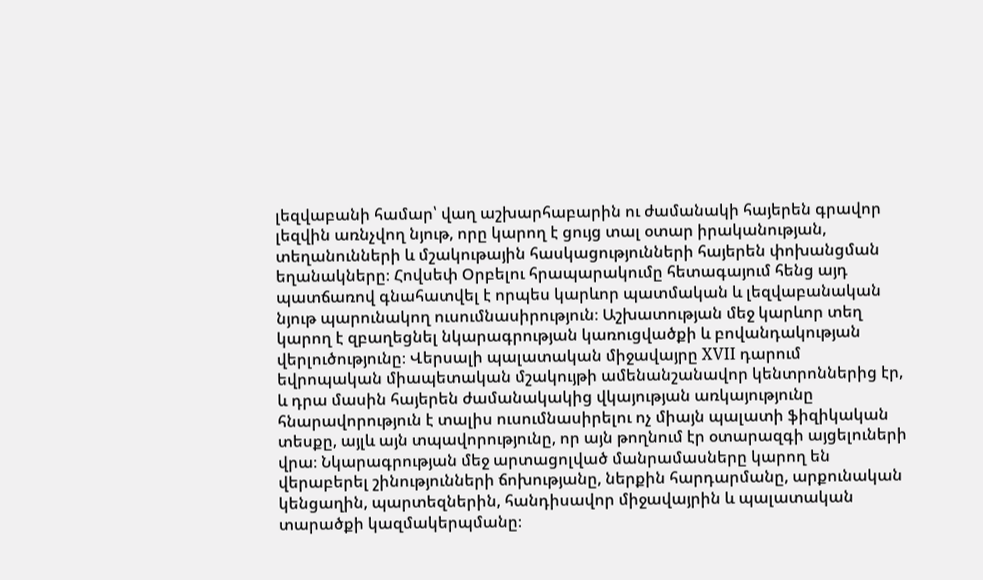լեզվաբանի համար՝ վաղ աշխարհաբարին ու ժամանակի հայերեն գրավոր լեզվին առնչվող նյութ, որը կարող է ցույց տալ օտար իրականության, տեղանունների և մշակութային հասկացությունների հայերեն փոխանցման եղանակները։ Հովսեփ Օրբելու հրապարակումը հետագայում հենց այդ պատճառով գնահատվել է որպես կարևոր պատմական և լեզվաբանական նյութ պարունակող ուսումնասիրություն։ Աշխատության մեջ կարևոր տեղ կարող է զբաղեցնել նկարագրության կառուցվածքի և բովանդակության վերլուծությունը։ Վերսալի պալատական միջավայրը XVII դարում եվրոպական միապետական մշակույթի ամենանշանավոր կենտրոններից էր, և դրա մասին հայերեն ժամանակակից վկայության առկայությունը հնարավորություն է տալիս ուսումնասիրելու ոչ միայն պալատի ֆիզիկական տեսքը, այլև այն տպավորությունը, որ այն թողնում էր օտարազգի այցելուների վրա։ Նկարագրության մեջ արտացոլված մանրամասները կարող են վերաբերել շինությունների ճոխությանը, ներքին հարդարմանը, արքունական կենցաղին, պարտեզներին, հանդիսավոր միջավայրին և պալատական տարածքի կազմակերպմանը։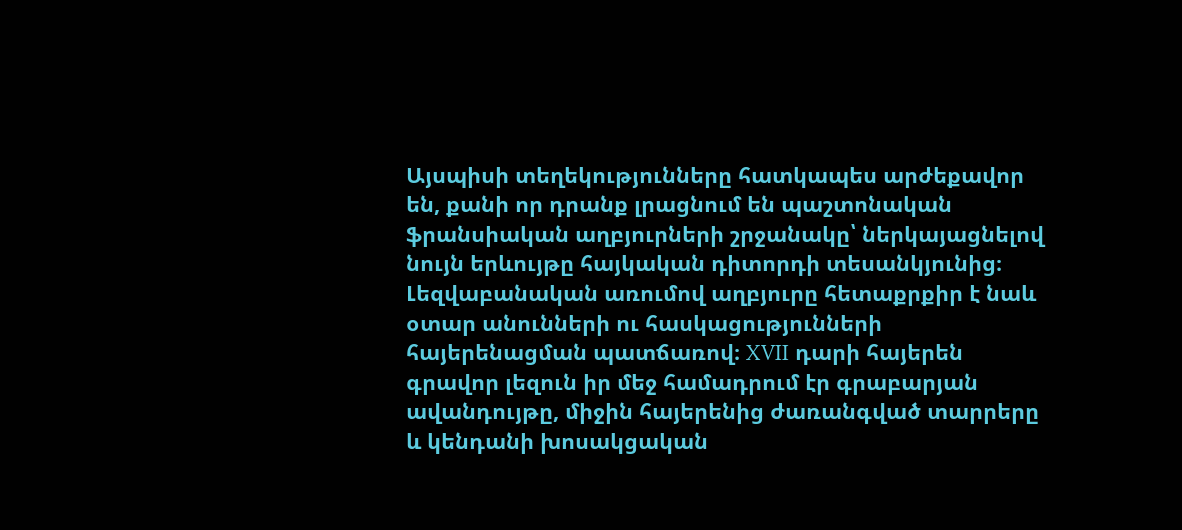Այսպիսի տեղեկությունները հատկապես արժեքավոր են, քանի որ դրանք լրացնում են պաշտոնական ֆրանսիական աղբյուրների շրջանակը՝ ներկայացնելով նույն երևույթը հայկական դիտորդի տեսանկյունից։ Լեզվաբանական առումով աղբյուրը հետաքրքիր է նաև օտար անունների ու հասկացությունների հայերենացման պատճառով։ XVII դարի հայերեն գրավոր լեզուն իր մեջ համադրում էր գրաբարյան ավանդույթը, միջին հայերենից ժառանգված տարրերը և կենդանի խոսակցական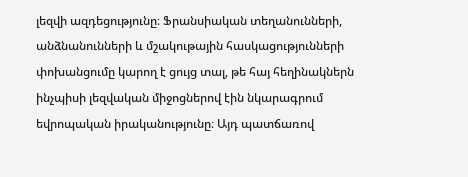լեզվի ազդեցությունը։ Ֆրանսիական տեղանունների, անձնանունների և մշակութային հասկացությունների փոխանցումը կարող է ցույց տալ, թե հայ հեղինակներն ինչպիսի լեզվական միջոցներով էին նկարագրում եվրոպական իրականությունը։ Այդ պատճառով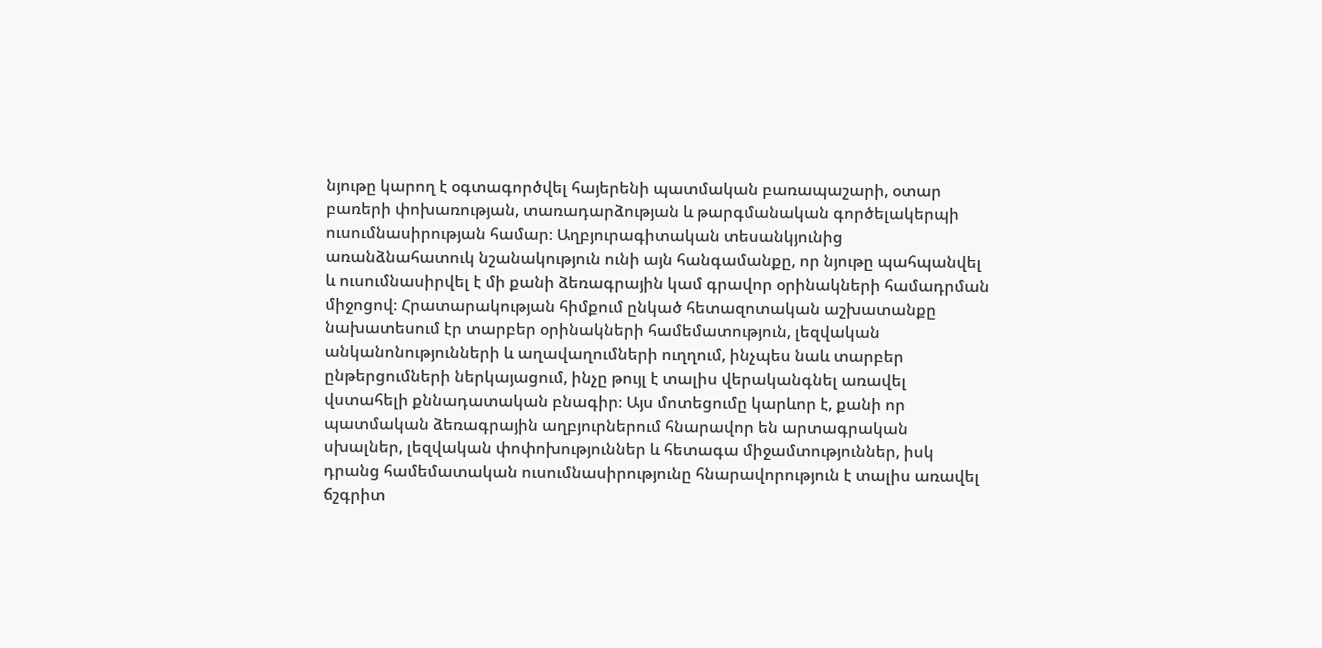նյութը կարող է օգտագործվել հայերենի պատմական բառապաշարի, օտար բառերի փոխառության, տառադարձության և թարգմանական գործելակերպի ուսումնասիրության համար։ Աղբյուրագիտական տեսանկյունից առանձնահատուկ նշանակություն ունի այն հանգամանքը, որ նյութը պահպանվել և ուսումնասիրվել է մի քանի ձեռագրային կամ գրավոր օրինակների համադրման միջոցով։ Հրատարակության հիմքում ընկած հետազոտական աշխատանքը նախատեսում էր տարբեր օրինակների համեմատություն, լեզվական անկանոնությունների և աղավաղումների ուղղում, ինչպես նաև տարբեր ընթերցումների ներկայացում, ինչը թույլ է տալիս վերականգնել առավել վստահելի քննադատական բնագիր։ Այս մոտեցումը կարևոր է, քանի որ պատմական ձեռագրային աղբյուրներում հնարավոր են արտագրական սխալներ, լեզվական փոփոխություններ և հետագա միջամտություններ, իսկ դրանց համեմատական ուսումնասիրությունը հնարավորություն է տալիս առավել ճշգրիտ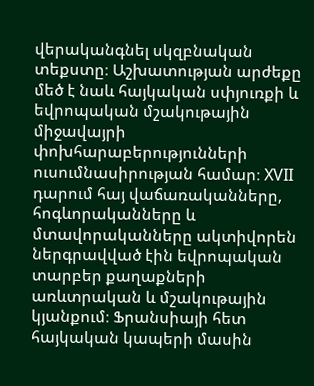վերականգնել սկզբնական տեքստը։ Աշխատության արժեքը մեծ է նաև հայկական սփյուռքի և եվրոպական մշակութային միջավայրի փոխհարաբերությունների ուսումնասիրության համար։ XVII դարում հայ վաճառականները, հոգևորականները և մտավորականները ակտիվորեն ներգրավված էին եվրոպական տարբեր քաղաքների առևտրական և մշակութային կյանքում։ Ֆրանսիայի հետ հայկական կապերի մասին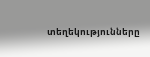տեղեկությունները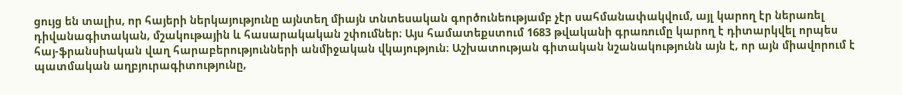ցույց են տալիս, որ հայերի ներկայությունը այնտեղ միայն տնտեսական գործունեությամբ չէր սահմանափակվում, այլ կարող էր ներառել դիվանագիտական, մշակութային և հասարակական շփումներ։ Այս համատեքստում 1683 թվականի գրառումը կարող է դիտարկվել որպես հայ-ֆրանսիական վաղ հարաբերությունների անմիջական վկայություն։ Աշխատության գիտական նշանակությունն այն է, որ այն միավորում է պատմական աղբյուրագիտությունը,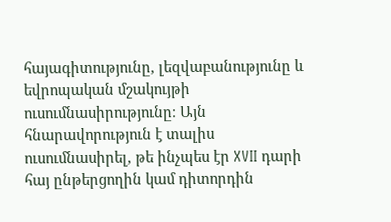հայագիտությունը, լեզվաբանությունը և եվրոպական մշակույթի ուսումնասիրությունը։ Այն հնարավորություն է տալիս ուսումնասիրել, թե ինչպես էր XVII դարի հայ ընթերցողին կամ դիտորդին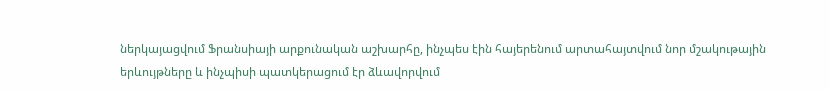ներկայացվում Ֆրանսիայի արքունական աշխարհը, ինչպես էին հայերենում արտահայտվում նոր մշակութային երևույթները և ինչպիսի պատկերացում էր ձևավորվում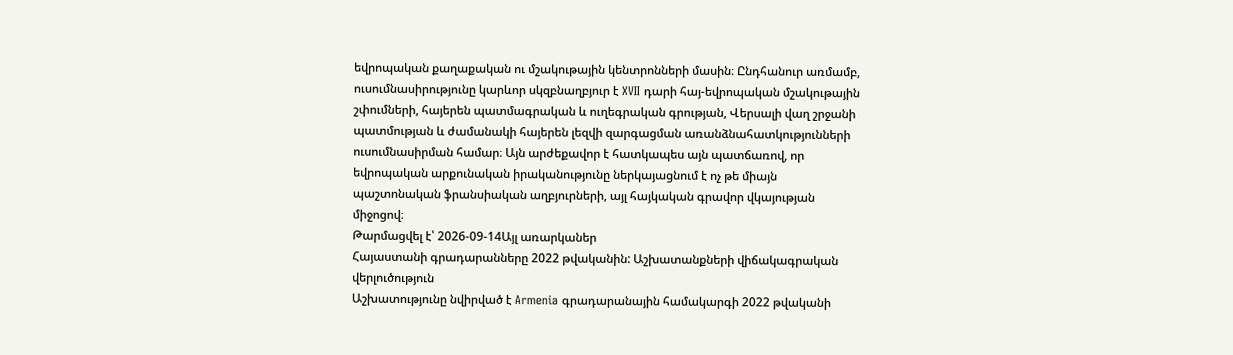եվրոպական քաղաքական ու մշակութային կենտրոնների մասին։ Ընդհանուր առմամբ, ուսումնասիրությունը կարևոր սկզբնաղբյուր է XVII դարի հայ-եվրոպական մշակութային շփումների, հայերեն պատմագրական և ուղեգրական գրության, Վերսալի վաղ շրջանի պատմության և ժամանակի հայերեն լեզվի զարգացման առանձնահատկությունների ուսումնասիրման համար։ Այն արժեքավոր է հատկապես այն պատճառով, որ եվրոպական արքունական իրականությունը ներկայացնում է ոչ թե միայն պաշտոնական ֆրանսիական աղբյուրների, այլ հայկական գրավոր վկայության միջոցով։
Թարմացվել է՝ 2026-09-14Այլ առարկաներ
Հայաստանի գրադարանները 2022 թվականին: Աշխատանքների վիճակագրական վերլուծություն
Աշխատությունը նվիրված է Armenia գրադարանային համակարգի 2022 թվականի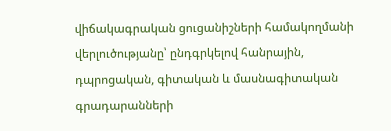վիճակագրական ցուցանիշների համակողմանի վերլուծությանը՝ ընդգրկելով հանրային, դպրոցական, գիտական և մասնագիտական գրադարանների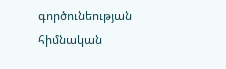գործունեության հիմնական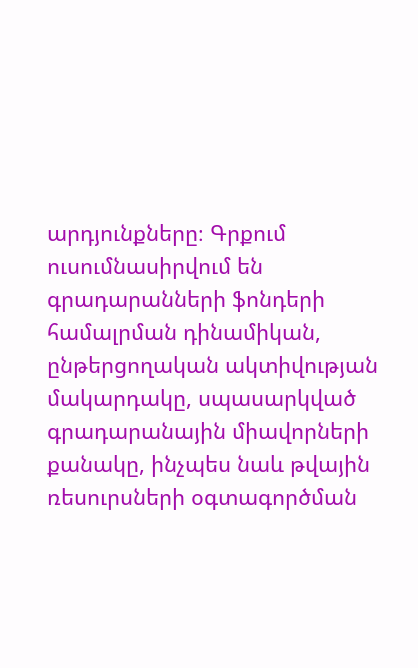արդյունքները։ Գրքում ուսումնասիրվում են գրադարանների ֆոնդերի համալրման դինամիկան, ընթերցողական ակտիվության մակարդակը, սպասարկված գրադարանային միավորների քանակը, ինչպես նաև թվային ռեսուրսների օգտագործման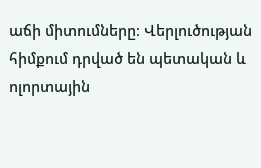աճի միտումները։ Վերլուծության հիմքում դրված են պետական և ոլորտային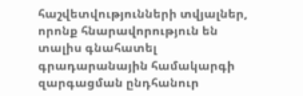հաշվետվությունների տվյալներ, որոնք հնարավորություն են տալիս գնահատել գրադարանային համակարգի զարգացման ընդհանուր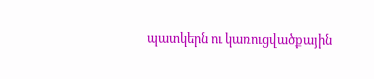պատկերն ու կառուցվածքային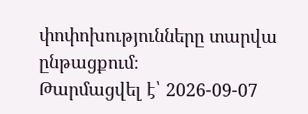փոփոխությունները տարվա ընթացքում։
Թարմացվել է՝ 2026-09-07